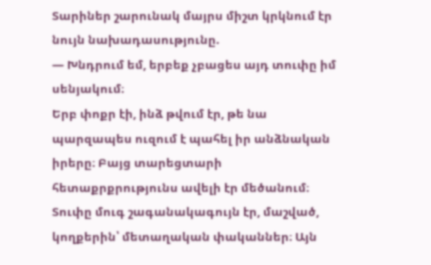Տարիներ շարունակ մայրս միշտ կրկնում էր նույն նախադասությունը.
— Խնդրում եմ, երբեք չբացես այդ տուփը իմ սենյակում։
Երբ փոքր էի, ինձ թվում էր, թե նա պարզապես ուզում է պահել իր անձնական իրերը։ Բայց տարեցտարի հետաքրքրությունս ավելի էր մեծանում։ Տուփը մուգ շագանակագույն էր, մաշված, կողքերին՝ մետաղական փականներ։ Այն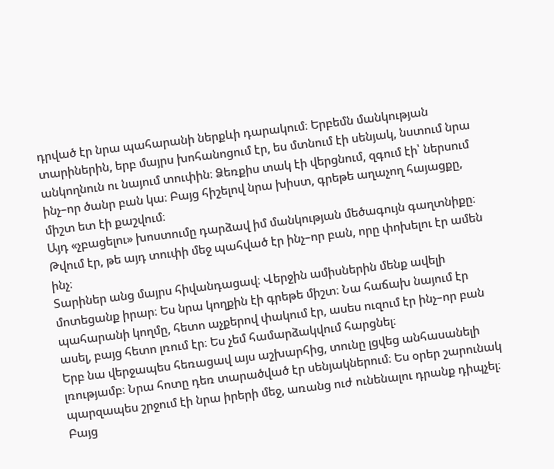դրված էր նրա պահարանի ներքևի դարակում։ Երբեմն մանկության տարիներին, երբ մայրս խոհանոցում էր, ես մտնում էի սենյակ, նստում նրա անկողնուն ու նայում տուփին։ Ձեռքիս տակ էի վերցնում, զգում էի՝ ներսում ինչ–որ ծանր բան կա։ Բայց հիշելով նրա խիստ, գրեթե աղաչող հայացքը, միշտ ետ էի քաշվում։
Այդ «չբացելու» խոստումը դարձավ իմ մանկության մեծագույն գաղտնիքը։ Թվում էր, թե այդ տուփի մեջ պահված էր ինչ–որ բան, որը փոխելու էր ամեն ինչ։
Տարիներ անց մայրս հիվանդացավ։ Վերջին ամիսներին մենք ավելի մոտեցանք իրար։ Ես նրա կողքին էի գրեթե միշտ։ Նա հաճախ նայում էր պահարանի կողմը, հետո աչքերով փակում էր, ասես ուզում էր ինչ–որ բան ասել, բայց հետո լռում էր։ Ես չեմ համարձակվում հարցնել։
Երբ նա վերջապես հեռացավ այս աշխարհից, տունը լցվեց անհասանելի լռությամբ։ Նրա հոտը դեռ տարածված էր սենյակներում։ Ես օրեր շարունակ պարզապես շրջում էի նրա իրերի մեջ, առանց ուժ ունենալու դրանք դիպչել։ Բայց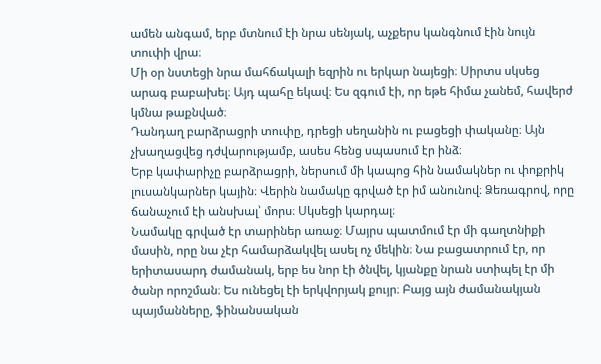ամեն անգամ, երբ մտնում էի նրա սենյակ, աչքերս կանգնում էին նույն տուփի վրա։
Մի օր նստեցի նրա մահճակալի եզրին ու երկար նայեցի։ Սիրտս սկսեց արագ բաբախել։ Այդ պահը եկավ։ Ես զգում էի, որ եթե հիմա չանեմ, հավերժ կմնա թաքնված։
Դանդաղ բարձրացրի տուփը, դրեցի սեղանին ու բացեցի փականը։ Այն չխաղացվեց դժվարությամբ, ասես հենց սպասում էր ինձ։
Երբ կափարիչը բարձրացրի, ներսում մի կապոց հին նամակներ ու փոքրիկ լուսանկարներ կային։ Վերին նամակը գրված էր իմ անունով։ Ձեռագրով, որը ճանաչում էի անսխալ՝ մորս։ Սկսեցի կարդալ։
Նամակը գրված էր տարիներ առաջ։ Մայրս պատմում էր մի գաղտնիքի մասին, որը նա չէր համարձակվել ասել ոչ մեկին։ Նա բացատրում էր, որ երիտասարդ ժամանակ, երբ ես նոր էի ծնվել, կյանքը նրան ստիպել էր մի ծանր որոշման։ Ես ունեցել էի երկվորյակ քույր։ Բայց այն ժամանակյան պայմանները, ֆինանսական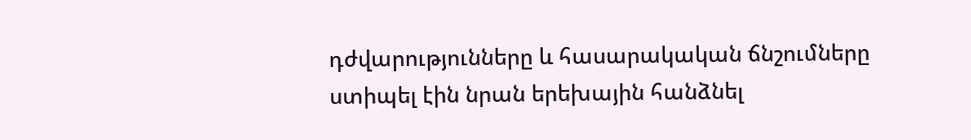դժվարությունները և հասարակական ճնշումները ստիպել էին նրան երեխային հանձնել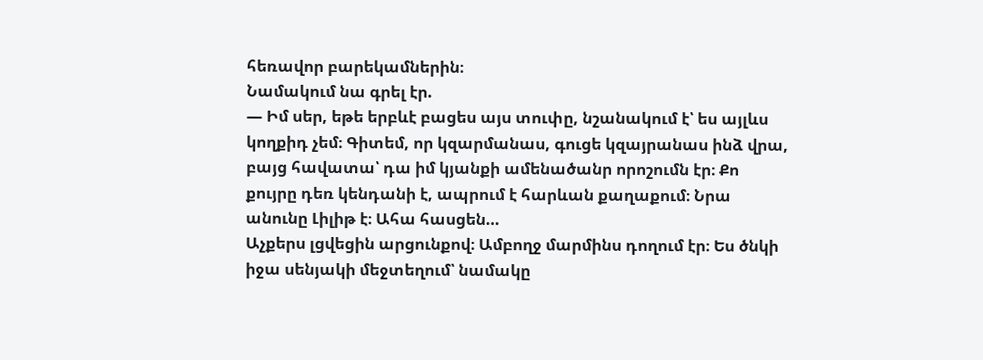հեռավոր բարեկամներին։
Նամակում նա գրել էր.
— Իմ սեր, եթե երբևէ բացես այս տուփը, նշանակում է՝ ես այլևս կողքիդ չեմ։ Գիտեմ, որ կզարմանաս, գուցե կզայրանաս ինձ վրա, բայց հավատա՝ դա իմ կյանքի ամենածանր որոշումն էր։ Քո քույրը դեռ կենդանի է, ապրում է հարևան քաղաքում։ Նրա անունը Լիլիթ է։ Ահա հասցեն…
Աչքերս լցվեցին արցունքով։ Ամբողջ մարմինս դողում էր։ Ես ծնկի իջա սենյակի մեջտեղում՝ նամակը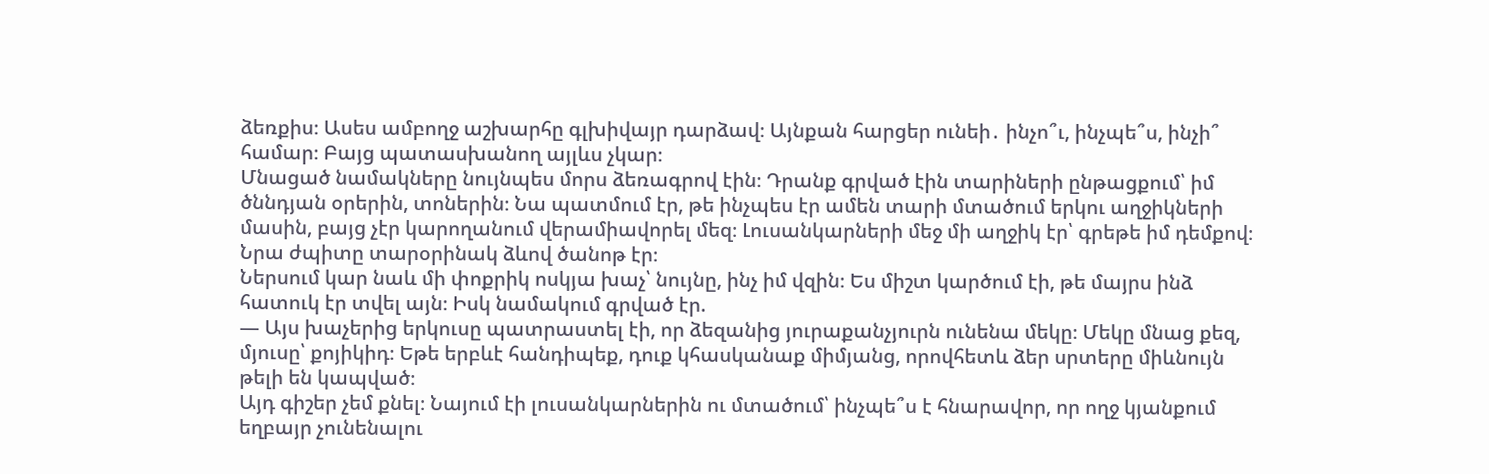ձեռքիս։ Ասես ամբողջ աշխարհը գլխիվայր դարձավ։ Այնքան հարցեր ունեի․ ինչո՞ւ, ինչպե՞ս, ինչի՞ համար։ Բայց պատասխանող այլևս չկար։
Մնացած նամակները նույնպես մորս ձեռագրով էին։ Դրանք գրված էին տարիների ընթացքում՝ իմ ծննդյան օրերին, տոներին։ Նա պատմում էր, թե ինչպես էր ամեն տարի մտածում երկու աղջիկների մասին, բայց չէր կարողանում վերամիավորել մեզ։ Լուսանկարների մեջ մի աղջիկ էր՝ գրեթե իմ դեմքով։ Նրա ժպիտը տարօրինակ ձևով ծանոթ էր։
Ներսում կար նաև մի փոքրիկ ոսկյա խաչ՝ նույնը, ինչ իմ վզին։ Ես միշտ կարծում էի, թե մայրս ինձ հատուկ էր տվել այն։ Իսկ նամակում գրված էր.
— Այս խաչերից երկուսը պատրաստել էի, որ ձեզանից յուրաքանչյուրն ունենա մեկը։ Մեկը մնաց քեզ, մյուսը՝ քոյիկիդ։ Եթե երբևէ հանդիպեք, դուք կհասկանաք միմյանց, որովհետև ձեր սրտերը միևնույն թելի են կապված։
Այդ գիշեր չեմ քնել։ Նայում էի լուսանկարներին ու մտածում՝ ինչպե՞ս է հնարավոր, որ ողջ կյանքում եղբայր չունենալու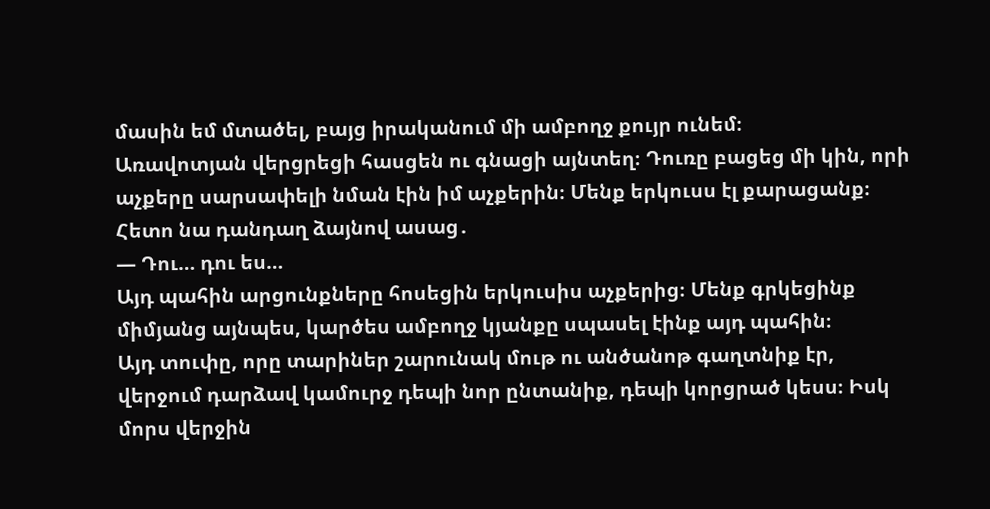մասին եմ մտածել, բայց իրականում մի ամբողջ քույր ունեմ։
Առավոտյան վերցրեցի հասցեն ու գնացի այնտեղ։ Դուռը բացեց մի կին, որի աչքերը սարսափելի նման էին իմ աչքերին։ Մենք երկուսս էլ քարացանք։ Հետո նա դանդաղ ձայնով ասաց․
— Դու… դու ես…
Այդ պահին արցունքները հոսեցին երկուսիս աչքերից։ Մենք գրկեցինք միմյանց այնպես, կարծես ամբողջ կյանքը սպասել էինք այդ պահին։
Այդ տուփը, որը տարիներ շարունակ մութ ու անծանոթ գաղտնիք էր, վերջում դարձավ կամուրջ դեպի նոր ընտանիք, դեպի կորցրած կեսս։ Իսկ մորս վերջին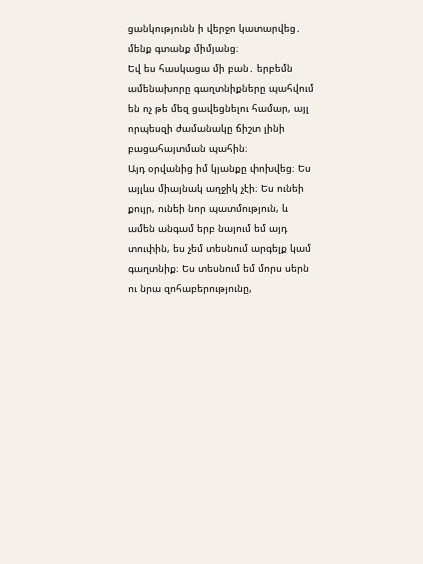ցանկությունն ի վերջո կատարվեց․ մենք գտանք միմյանց։
Եվ ես հասկացա մի բան․ երբեմն ամենախորը գաղտնիքները պահվում են ոչ թե մեզ ցավեցնելու համար, այլ որպեսզի ժամանակը ճիշտ լինի բացահայտման պահին։
Այդ օրվանից իմ կյանքը փոխվեց։ Ես այլևս միայնակ աղջիկ չէի։ Ես ունեի քույր, ունեի նոր պատմություն, և ամեն անգամ երբ նայում եմ այդ տուփին, ես չեմ տեսնում արգելք կամ գաղտնիք։ Ես տեսնում եմ մորս սերն ու նրա զոհաբերությունը,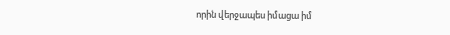որին վերջապես իմացա իմ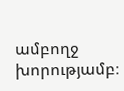ամբողջ խորությամբ։